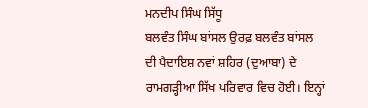ਮਨਦੀਪ ਸਿੰਘ ਸਿੱਧੂ
ਬਲਵੰਤ ਸਿੰਘ ਬਾਂਸਲ ਉਰਫ਼ ਬਲਵੰਤ ਬਾਂਸਲ ਦੀ ਪੈਦਾਇਸ਼ ਨਵਾਂ ਸ਼ਹਿਰ (ਦੁਆਬਾ) ਦੇ ਰਾਮਗੜ੍ਹੀਆ ਸਿੱਖ ਪਰਿਵਾਰ ਵਿਚ ਹੋਈ। ਇਨ੍ਹਾਂ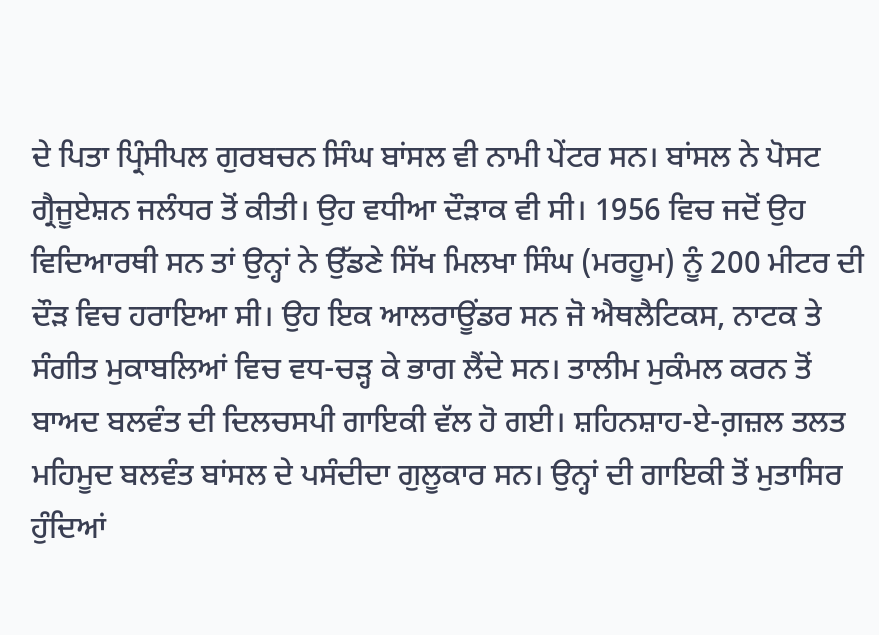ਦੇ ਪਿਤਾ ਪ੍ਰਿੰਸੀਪਲ ਗੁਰਬਚਨ ਸਿੰਘ ਬਾਂਸਲ ਵੀ ਨਾਮੀ ਪੇਂਟਰ ਸਨ। ਬਾਂਸਲ ਨੇ ਪੋਸਟ ਗ੍ਰੈਜੂਏਸ਼ਨ ਜਲੰਧਰ ਤੋਂ ਕੀਤੀ। ਉਹ ਵਧੀਆ ਦੌੜਾਕ ਵੀ ਸੀ। 1956 ਵਿਚ ਜਦੋਂ ਉਹ ਵਿਦਿਆਰਥੀ ਸਨ ਤਾਂ ਉਨ੍ਹਾਂ ਨੇ ਉੱਡਣੇ ਸਿੱਖ ਮਿਲਖਾ ਸਿੰਘ (ਮਰਹੂਮ) ਨੂੰ 200 ਮੀਟਰ ਦੀ ਦੌੜ ਵਿਚ ਹਰਾਇਆ ਸੀ। ਉਹ ਇਕ ਆਲਰਾਊਂਡਰ ਸਨ ਜੋ ਐਥਲੈਟਿਕਸ, ਨਾਟਕ ਤੇ ਸੰਗੀਤ ਮੁਕਾਬਲਿਆਂ ਵਿਚ ਵਧ-ਚੜ੍ਹ ਕੇ ਭਾਗ ਲੈਂਦੇ ਸਨ। ਤਾਲੀਮ ਮੁਕੰਮਲ ਕਰਨ ਤੋਂ ਬਾਅਦ ਬਲਵੰਤ ਦੀ ਦਿਲਚਸਪੀ ਗਾਇਕੀ ਵੱਲ ਹੋ ਗਈ। ਸ਼ਹਿਨਸ਼ਾਹ-ਏ-ਗ਼ਜ਼ਲ ਤਲਤ ਮਹਿਮੂਦ ਬਲਵੰਤ ਬਾਂਸਲ ਦੇ ਪਸੰਦੀਦਾ ਗੁਲੂਕਾਰ ਸਨ। ਉਨ੍ਹਾਂ ਦੀ ਗਾਇਕੀ ਤੋਂ ਮੁਤਾਸਿਰ ਹੁੰਦਿਆਂ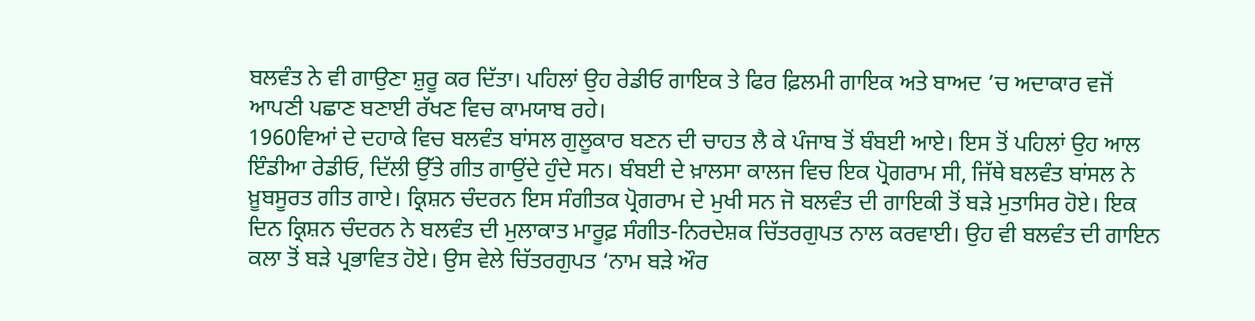ਬਲਵੰਤ ਨੇ ਵੀ ਗਾਉਣਾ ਸ਼ੁਰੂ ਕਰ ਦਿੱਤਾ। ਪਹਿਲਾਂ ਉਹ ਰੇਡੀਓ ਗਾਇਕ ਤੇ ਫਿਰ ਫ਼ਿਲਮੀ ਗਾਇਕ ਅਤੇ ਬਾਅਦ ’ਚ ਅਦਾਕਾਰ ਵਜੋਂ ਆਪਣੀ ਪਛਾਣ ਬਣਾਈ ਰੱਖਣ ਵਿਚ ਕਾਮਯਾਬ ਰਹੇ।
1960ਵਿਆਂ ਦੇ ਦਹਾਕੇ ਵਿਚ ਬਲਵੰਤ ਬਾਂਸਲ ਗੁਲੂਕਾਰ ਬਣਨ ਦੀ ਚਾਹਤ ਲੈ ਕੇ ਪੰਜਾਬ ਤੋਂ ਬੰਬਈ ਆਏ। ਇਸ ਤੋਂ ਪਹਿਲਾਂ ਉਹ ਆਲ ਇੰਡੀਆ ਰੇਡੀਓ, ਦਿੱਲੀ ਉੱਤੇ ਗੀਤ ਗਾਉਂਦੇ ਹੁੰਦੇ ਸਨ। ਬੰਬਈ ਦੇ ਖ਼ਾਲਸਾ ਕਾਲਜ ਵਿਚ ਇਕ ਪ੍ਰੋਗਰਾਮ ਸੀ, ਜਿੱਥੇ ਬਲਵੰਤ ਬਾਂਸਲ ਨੇ ਖ਼ੂਬਸੂਰਤ ਗੀਤ ਗਾਏ। ਕ੍ਰਿਸ਼ਨ ਚੰਦਰਨ ਇਸ ਸੰਗੀਤਕ ਪ੍ਰੋਗਰਾਮ ਦੇ ਮੁਖੀ ਸਨ ਜੋ ਬਲਵੰਤ ਦੀ ਗਾਇਕੀ ਤੋਂ ਬੜੇ ਮੁਤਾਸਿਰ ਹੋਏ। ਇਕ ਦਿਨ ਕ੍ਰਿਸ਼ਨ ਚੰਦਰਨ ਨੇ ਬਲਵੰਤ ਦੀ ਮੁਲਾਕਾਤ ਮਾਰੂਫ਼ ਸੰਗੀਤ-ਨਿਰਦੇਸ਼ਕ ਚਿੱਤਰਗੁਪਤ ਨਾਲ ਕਰਵਾਈ। ਉਹ ਵੀ ਬਲਵੰਤ ਦੀ ਗਾਇਨ ਕਲਾ ਤੋਂ ਬੜੇ ਪ੍ਰਭਾਵਿਤ ਹੋਏ। ਉਸ ਵੇਲੇ ਚਿੱਤਰਗੁਪਤ ‘ਨਾਮ ਬੜੇ ਔਰ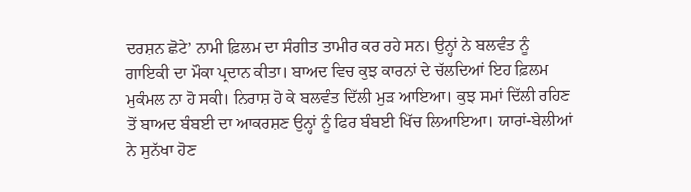ਦਰਸ਼ਨ ਛੋਟੇ’ ਨਾਮੀ ਫ਼ਿਲਮ ਦਾ ਸੰਗੀਤ ਤਾਮੀਰ ਕਰ ਰਹੇ ਸਨ। ਉਨ੍ਹਾਂ ਨੇ ਬਲਵੰਤ ਨੂੰ ਗਾਇਕੀ ਦਾ ਮੌਕਾ ਪ੍ਰਦਾਨ ਕੀਤਾ। ਬਾਅਦ ਵਿਚ ਕੁਝ ਕਾਰਨਾਂ ਦੇ ਚੱਲਦਿਆਂ ਇਹ ਫ਼ਿਲਮ ਮੁਕੰਮਲ ਨਾ ਹੋ ਸਕੀ। ਨਿਰਾਸ਼ ਹੋ ਕੇ ਬਲਵੰਤ ਦਿੱਲੀ ਮੁੜ ਆਇਆ। ਕੁਝ ਸਮਾਂ ਦਿੱਲੀ ਰਹਿਣ ਤੋਂ ਬਾਅਦ ਬੰਬਈ ਦਾ ਆਕਰਸ਼ਣ ਉਨ੍ਹਾਂ ਨੂੰ ਫਿਰ ਬੰਬਈ ਖਿੱਚ ਲਿਆਇਆ। ਯਾਰਾਂ-ਬੇਲੀਆਂ ਨੇ ਸੁਨੱਖਾ ਹੋਣ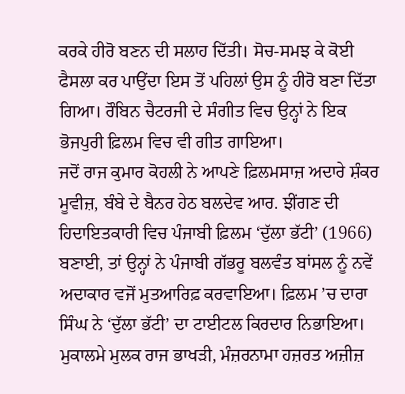ਕਰਕੇ ਹੀਰੋ ਬਣਨ ਦੀ ਸਲਾਹ ਦਿੱਤੀ। ਸੋਚ-ਸਮਝ ਕੇ ਕੋਈ ਫੈਸਲਾ ਕਰ ਪਾਉਂਦਾ ਇਸ ਤੋਂ ਪਹਿਲਾਂ ਉਸ ਨੂੰ ਹੀਰੋ ਬਣਾ ਦਿੱਤਾ ਗਿਆ। ਰੌਬਿਨ ਚੈਟਰਜੀ ਦੇ ਸੰਗੀਤ ਵਿਚ ਉਨ੍ਹਾਂ ਨੇ ਇਕ ਭੋਜਪੁਰੀ ਫ਼ਿਲਮ ਵਿਚ ਵੀ ਗੀਤ ਗਾਇਆ।
ਜਦੋਂ ਰਾਜ ਕੁਮਾਰ ਕੋਹਲੀ ਨੇ ਆਪਣੇ ਫ਼ਿਲਮਸਾਜ਼ ਅਦਾਰੇ ਸ਼ੰਕਰ ਮੂਵੀਜ਼, ਬੰਬੇ ਦੇ ਬੈਨਰ ਹੇਠ ਬਲਦੇਵ ਆਰ. ਝੀਂਗਣ ਦੀ ਹਿਦਾਇਤਕਾਰੀ ਵਿਚ ਪੰਜਾਬੀ ਫ਼ਿਲਮ ‘ਦੁੱਲਾ ਭੱਟੀ’ (1966) ਬਣਾਈ, ਤਾਂ ਉਨ੍ਹਾਂ ਨੇ ਪੰਜਾਬੀ ਗੱਭਰੂ ਬਲਵੰਤ ਬਾਂਸਲ ਨੂੰ ਨਵੇਂ ਅਦਾਕਾਰ ਵਜੋਂ ਮੁਤਆਰਿਫ਼ ਕਰਵਾਇਆ। ਫ਼ਿਲਮ ’ਚ ਦਾਰਾ ਸਿੰਘ ਨੇ ‘ਦੁੱਲਾ ਭੱਟੀ’ ਦਾ ਟਾਈਟਲ ਕਿਰਦਾਰ ਨਿਭਾਇਆ। ਮੁਕਾਲਮੇ ਮੁਲਕ ਰਾਜ ਭਾਖੜੀ, ਮੰਜ਼ਰਨਾਮਾ ਹਜ਼ਰਤ ਅਜ਼ੀਜ਼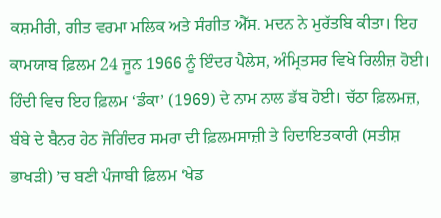ਕਸ਼ਮੀਰੀ, ਗੀਤ ਵਰਮਾ ਮਲਿਕ ਅਤੇ ਸੰਗੀਤ ਐੱਸ. ਮਦਨ ਨੇ ਮੁਰੱਤਬਿ ਕੀਤਾ। ਇਹ ਕਾਮਯਾਬ ਫ਼ਿਲਮ 24 ਜੂਨ 1966 ਨੂੰ ਇੰਦਰ ਪੈਲੇਸ, ਅੰਮ੍ਰਿਤਸਰ ਵਿਖੇ ਰਿਲੀਜ਼ ਹੋਈ। ਹਿੰਦੀ ਵਿਚ ਇਹ ਫ਼ਿਲਮ ‘ਡੰਕਾ’ (1969) ਦੇ ਨਾਮ ਨਾਲ ਡੱਬ ਹੋਈ। ਚੱਠਾ ਫ਼ਿਲਮਜ਼, ਬੰਬੇ ਦੇ ਬੈਨਰ ਹੇਠ ਜੋਗਿੰਦਰ ਸਮਰਾ ਦੀ ਫ਼ਿਲਮਸਾਜ਼ੀ ਤੇ ਹਿਦਾਇਤਕਾਰੀ (ਸਤੀਸ਼ ਭਾਖੜੀ) ’ਚ ਬਣੀ ਪੰਜਾਬੀ ਫ਼ਿਲਮ ‘ਖੇਡ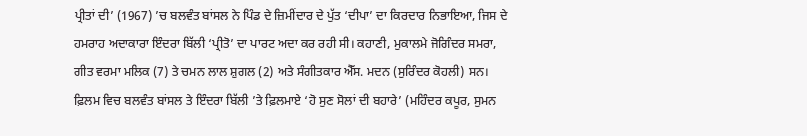ਪ੍ਰੀਤਾਂ ਦੀ’ (1967) ’ਚ ਬਲਵੰਤ ਬਾਂਸਲ ਨੇ ਪਿੰਡ ਦੇ ਜ਼ਿਮੀਂਦਾਰ ਦੇ ਪੁੱਤ ‘ਦੀਪਾ’ ਦਾ ਕਿਰਦਾਰ ਨਿਭਾਇਆ, ਜਿਸ ਦੇ ਹਮਰਾਹ ਅਦਾਕਾਰਾ ਇੰਦਰਾ ਬਿੱਲੀ ‘ਪ੍ਰੀਤੋ’ ਦਾ ਪਾਰਟ ਅਦਾ ਕਰ ਰਹੀ ਸੀ। ਕਹਾਣੀ, ਮੁਕਾਲਮੇ ਜੋਗਿੰਦਰ ਸਮਰਾ, ਗੀਤ ਵਰਮਾ ਮਲਿਕ (7) ਤੇ ਚਮਨ ਲਾਲ ਸ਼ੁਗਲ (2) ਅਤੇ ਸੰਗੀਤਕਾਰ ਐੱਸ. ਮਦਨ (ਸੁਰਿੰਦਰ ਕੋਹਲੀ) ਸਨ। ਫ਼ਿਲਮ ਵਿਚ ਬਲਵੰਤ ਬਾਂਸਲ ਤੇ ਇੰਦਰਾ ਬਿੱਲੀ ’ਤੇ ਫ਼ਿਲਮਾਏ ‘ਹੋ ਸੁਣ ਸੋਲਾਂ ਦੀ ਬਹਾਰੇ’ (ਮਹਿੰਦਰ ਕਪੂਰ, ਸੁਮਨ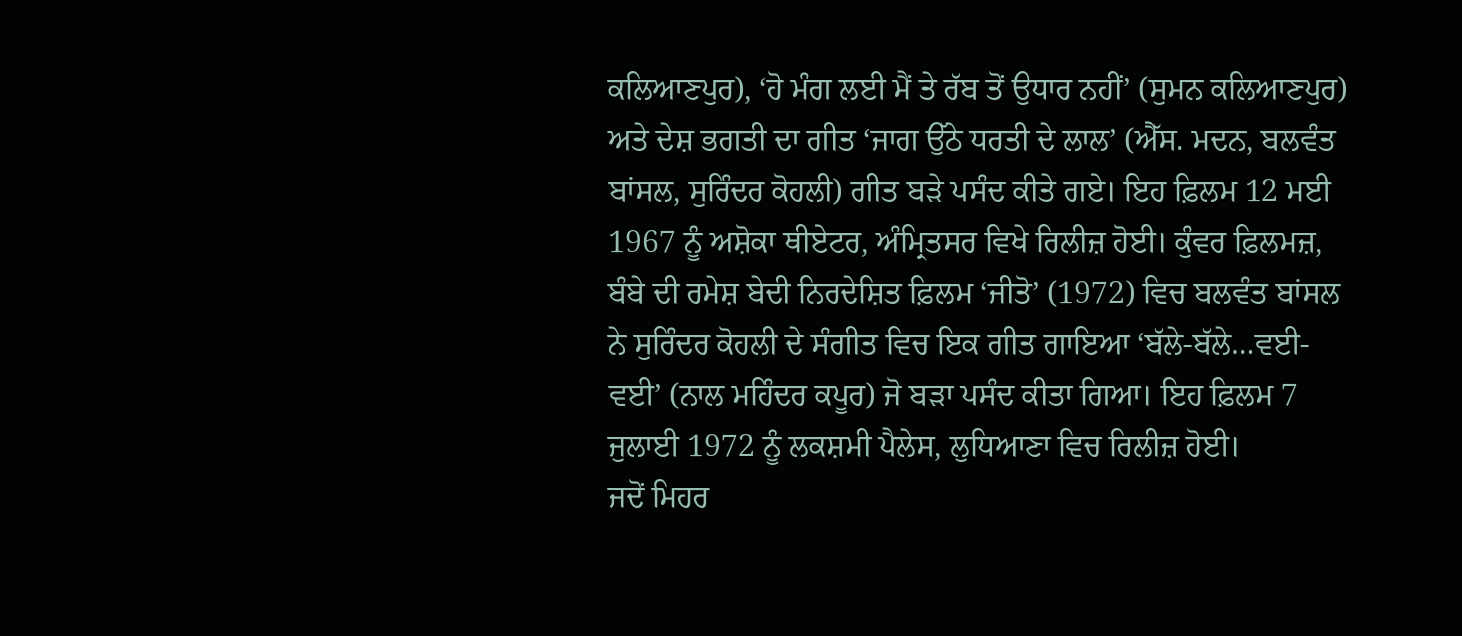ਕਲਿਆਣਪੁਰ), ‘ਹੋ ਮੰਗ ਲਈ ਮੈਂ ਤੇ ਰੱਬ ਤੋਂ ਉਧਾਰ ਨਹੀਂ’ (ਸੁਮਨ ਕਲਿਆਣਪੁਰ) ਅਤੇ ਦੇਸ਼ ਭਗਤੀ ਦਾ ਗੀਤ ‘ਜਾਗ ਉੱਠੇ ਧਰਤੀ ਦੇ ਲਾਲ’ (ਐੱਸ. ਮਦਨ, ਬਲਵੰਤ ਬਾਂਸਲ, ਸੁਰਿੰਦਰ ਕੋਹਲੀ) ਗੀਤ ਬੜੇ ਪਸੰਦ ਕੀਤੇ ਗਏ। ਇਹ ਫ਼ਿਲਮ 12 ਮਈ 1967 ਨੂੰ ਅਸ਼ੋਕਾ ਥੀਏਟਰ, ਅੰਮ੍ਰਿਤਸਰ ਵਿਖੇ ਰਿਲੀਜ਼ ਹੋਈ। ਕੁੰਵਰ ਫ਼ਿਲਮਜ਼, ਬੰਬੇ ਦੀ ਰਮੇਸ਼ ਬੇਦੀ ਨਿਰਦੇਸ਼ਿਤ ਫ਼ਿਲਮ ‘ਜੀਤੋ’ (1972) ਵਿਚ ਬਲਵੰਤ ਬਾਂਸਲ ਨੇ ਸੁਰਿੰਦਰ ਕੋਹਲੀ ਦੇ ਸੰਗੀਤ ਵਿਚ ਇਕ ਗੀਤ ਗਾਇਆ ‘ਬੱਲੇ-ਬੱਲੇ…ਵਈ-ਵਈ’ (ਨਾਲ ਮਹਿੰਦਰ ਕਪੂਰ) ਜੋ ਬੜਾ ਪਸੰਦ ਕੀਤਾ ਗਿਆ। ਇਹ ਫ਼ਿਲਮ 7 ਜੁਲਾਈ 1972 ਨੂੰ ਲਕਸ਼ਮੀ ਪੈਲੇਸ, ਲੁਧਿਆਣਾ ਵਿਚ ਰਿਲੀਜ਼ ਹੋਈ।
ਜਦੋਂ ਮਿਹਰ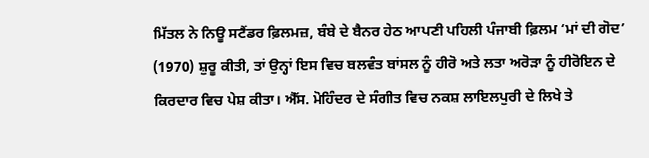ਮਿੱਤਲ ਨੇ ਨਿਊ ਸਟੈਂਡਰ ਫ਼ਿਲਮਜ਼, ਬੰਬੇ ਦੇ ਬੈਨਰ ਹੇਠ ਆਪਣੀ ਪਹਿਲੀ ਪੰਜਾਬੀ ਫ਼ਿਲਮ ‘ਮਾਂ ਦੀ ਗੋਦ’ (1970) ਸ਼ੁਰੂ ਕੀਤੀ, ਤਾਂ ਉਨ੍ਹਾਂ ਇਸ ਵਿਚ ਬਲਵੰਤ ਬਾਂਸਲ ਨੂੰ ਹੀਰੋ ਅਤੇ ਲਤਾ ਅਰੋੜਾ ਨੂੰ ਹੀਰੋਇਨ ਦੇ ਕਿਰਦਾਰ ਵਿਚ ਪੇਸ਼ ਕੀਤਾ। ਐੱਸ. ਮੋਹਿੰਦਰ ਦੇ ਸੰਗੀਤ ਵਿਚ ਨਕਸ਼ ਲਾਇਲਪੁਰੀ ਦੇ ਲਿਖੇ ਤੇ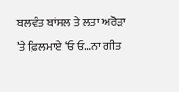ਬਲਵੰਤ ਬਾਂਸਲ ਤੇ ਲਤਾ ਅਰੋੜਾ ’ਤੇ ਫ਼ਿਲਮਾਏ ‘ਓ ਓ…ਨਾ ਗੀਤ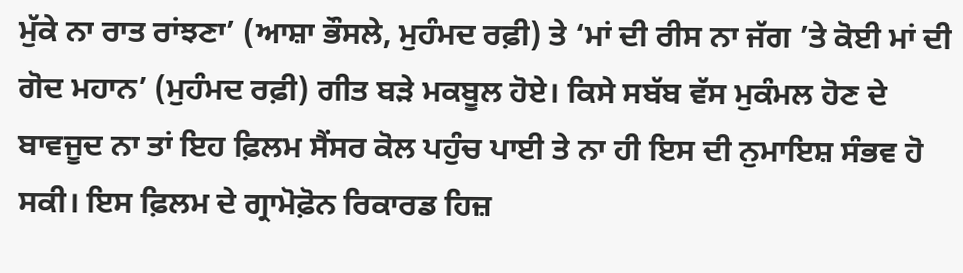ਮੁੱਕੇ ਨਾ ਰਾਤ ਰਾਂਝਣਾ’ (ਆਸ਼ਾ ਭੌਸਲੇ, ਮੁਹੰਮਦ ਰਫ਼ੀ) ਤੇ ‘ਮਾਂ ਦੀ ਰੀਸ ਨਾ ਜੱਗ ’ਤੇ ਕੋਈ ਮਾਂ ਦੀ ਗੋਦ ਮਹਾਨ’ (ਮੁਹੰਮਦ ਰਫ਼ੀ) ਗੀਤ ਬੜੇ ਮਕਬੂਲ ਹੋਏ। ਕਿਸੇ ਸਬੱਬ ਵੱਸ ਮੁਕੰਮਲ ਹੋਣ ਦੇ ਬਾਵਜੂਦ ਨਾ ਤਾਂ ਇਹ ਫ਼ਿਲਮ ਸੈਂਸਰ ਕੋਲ ਪਹੁੰਚ ਪਾਈ ਤੇ ਨਾ ਹੀ ਇਸ ਦੀ ਨੁਮਾਇਸ਼ ਸੰਭਵ ਹੋ ਸਕੀ। ਇਸ ਫ਼ਿਲਮ ਦੇ ਗ੍ਰਾਮੋਫ਼ੋਨ ਰਿਕਾਰਡ ਹਿਜ਼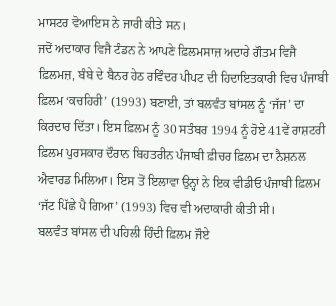ਮਾਸਟਰ ਵੋਆਇਸ ਨੇ ਜਾਰੀ ਕੀਤੇ ਸਨ।
ਜਦੋਂ ਅਦਾਕਾਰ ਵਿਜੈ ਟੰਡਨ ਨੇ ਆਪਣੇ ਫ਼ਿਲਮਸਾਜ਼ ਅਦਾਰੇ ਗੌਤਮ ਵਿਜੈ ਫ਼ਿਲਮਜ਼, ਬੰਬੇ ਦੇ ਬੈਨਰ ਹੇਠ ਰਵਿੰਦਰ ਪੀਪਟ ਦੀ ਹਿਦਾਇਤਕਾਰੀ ਵਿਚ ਪੰਜਾਬੀ ਫ਼ਿਲਮ ‘ਕਚਹਿਰੀ’ (1993) ਬਣਾਈ, ਤਾਂ ਬਲਵੰਤ ਬਾਂਸਲ ਨੂੰ ‘ਜੱਜ’ ਦਾ ਕਿਰਦਾਰ ਦਿੱਤਾ। ਇਸ ਫ਼ਿਲਮ ਨੂੰ 30 ਸਤੰਬਰ 1994 ਨੂੰ ਹੋਏ 41ਵੇਂ ਰਾਸ਼ਟਰੀ ਫ਼ਿਲਮ ਪੁਰਸਕਾਰ ਦੌਰਾਨ ਬਿਹਤਰੀਨ ਪੰਜਾਬੀ ਫ਼ੀਚਰ ਫ਼ਿਲਮ ਦਾ ਨੈਸ਼ਨਲ ਐਵਾਰਡ ਮਿਲਿਆ। ਇਸ ਤੋਂ ਇਲਾਵਾ ਉਨ੍ਹਾਂ ਨੇ ਇਕ ਵੀਡੀਓ ਪੰਜਾਬੀ ਫ਼ਿਲਮ ‘ਜੱਟ ਪਿੱਛੇ ਪੈ ਗਿਆ’ (1993) ਵਿਚ ਵੀ ਅਦਾਕਾਰੀ ਕੀਤੀ ਸੀ।
ਬਲਵੰਤ ਬਾਂਸਲ ਦੀ ਪਹਿਲੀ ਹਿੰਦੀ ਫ਼ਿਲਮ ਜੌਏ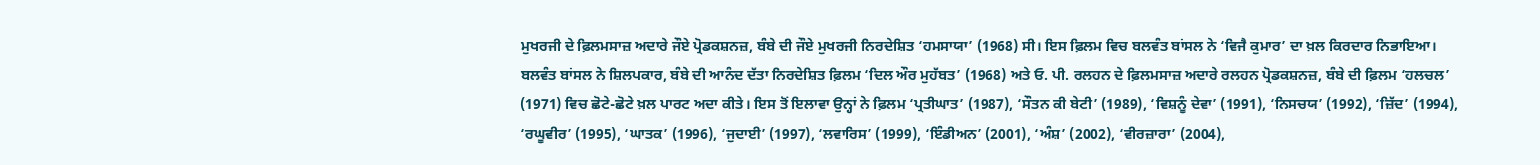ਮੁਖਰਜੀ ਦੇ ਫ਼ਿਲਮਸਾਜ਼ ਅਦਾਰੇ ਜੌਏ ਪ੍ਰੋਡਕਸ਼ਨਜ਼, ਬੰਬੇ ਦੀ ਜੌਏ ਮੁਖਰਜੀ ਨਿਰਦੇਸ਼ਿਤ ‘ਹਮਸਾਯਾ’ (1968) ਸੀ। ਇਸ ਫ਼ਿਲਮ ਵਿਚ ਬਲਵੰਤ ਬਾਂਸਲ ਨੇ ‘ਵਿਜੈ ਕੁਮਾਰ’ ਦਾ ਖ਼ਲ ਕਿਰਦਾਰ ਨਿਭਾਇਆ।
ਬਲਵੰਤ ਬਾਂਸਲ ਨੇ ਸ਼ਿਲਪਕਾਰ, ਬੰਬੇ ਦੀ ਆਨੰਦ ਦੱਤਾ ਨਿਰਦੇਸ਼ਿਤ ਫ਼ਿਲਮ ‘ਦਿਲ ਔਰ ਮੁਹੱਬਤ’ (1968) ਅਤੇ ਓ. ਪੀ. ਰਲਹਨ ਦੇ ਫ਼ਿਲਮਸਾਜ਼ ਅਦਾਰੇ ਰਲਹਨ ਪ੍ਰੋਡਕਸ਼ਨਜ਼, ਬੰਬੇ ਦੀ ਫ਼ਿਲਮ ‘ਹਲਚਲ’ (1971) ਵਿਚ ਛੋਟੇ-ਛੋਟੇ ਖ਼ਲ ਪਾਰਟ ਅਦਾ ਕੀਤੇ। ਇਸ ਤੋਂ ਇਲਾਵਾ ਉਨ੍ਹਾਂ ਨੇ ਫ਼ਿਲਮ ‘ਪ੍ਰਤੀਘਾਤ’ (1987), ‘ਸੌਤਨ ਕੀ ਬੇਟੀ’ (1989), ‘ਵਿਸ਼ਨੂੰ ਦੇਵਾ’ (1991), ‘ਨਿਸਚਯ’ (1992), ‘ਜ਼ਿੱਦ’ (1994), ‘ਰਘੂਵੀਰ’ (1995), ‘ਘਾਤਕ’ (1996), ‘ਜੁਦਾਈ’ (1997), ‘ਲਵਾਰਿਸ’ (1999), ‘ਇੰਡੀਅਨ’ (2001), ‘ਅੰਸ਼’ (2002), ‘ਵੀਰਜ਼ਾਰਾ’ (2004),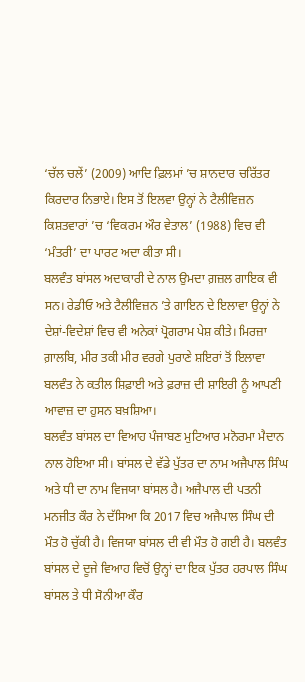‘ਚੱਲ ਚਲੇਂ’ (2009) ਆਦਿ ਫ਼ਿਲਮਾਂ ’ਚ ਸ਼ਾਨਦਾਰ ਚਰਿੱਤਰ ਕਿਰਦਾਰ ਨਿਭਾਏ। ਇਸ ਤੋਂ ਇਲਵਾ ਉਨ੍ਹਾਂ ਨੇ ਟੈਲੀਵਿਜ਼ਨ ਕਿਸ਼ਤਵਾਰਾਂ ’ਚ ‘ਵਿਕਰਮ ਔਰ ਵੇਤਾਲ’ (1988) ਵਿਚ ਵੀ ‘ਮੰਤਰੀ’ ਦਾ ਪਾਰਟ ਅਦਾ ਕੀਤਾ ਸੀ।
ਬਲਵੰਤ ਬਾਂਸਲ ਅਦਾਕਾਰੀ ਦੇ ਨਾਲ ਉਮਦਾ ਗ਼ਜ਼ਲ ਗਾਇਕ ਵੀ ਸਨ। ਰੇਡੀਓ ਅਤੇ ਟੈਲੀਵਿਜ਼ਨ ’ਤੇ ਗਾਇਨ ਦੇ ਇਲਾਵਾ ਉਨ੍ਹਾਂ ਨੇ ਦੇਸ਼ਾਂ-ਵਿਦੇਸ਼ਾਂ ਵਿਚ ਵੀ ਅਨੇਕਾਂ ਪ੍ਰੋਗਰਾਮ ਪੇਸ਼ ਕੀਤੇ। ਮਿਰਜ਼ਾ ਗ਼ਾਲਬਿ, ਮੀਰ ਤਕੀ ਮੀਰ ਵਰਗੇ ਪੁਰਾਣੇ ਸ਼ਇਰਾਂ ਤੋਂ ਇਲਾਵਾ ਬਲਵੰਤ ਨੇ ਕਤੀਲ ਸ਼ਿਫ਼ਾਈ ਅਤੇ ਫ਼ਰਾਜ਼ ਦੀ ਸ਼ਾਇਰੀ ਨੂੰ ਆਪਣੀ ਆਵਾਜ਼ ਦਾ ਹੁਸਨ ਬਖ਼ਸ਼ਿਆ।
ਬਲਵੰਤ ਬਾਂਸਲ ਦਾ ਵਿਆਹ ਪੰਜਾਬਣ ਮੁਟਿਆਰ ਮਨੋਰਮਾ ਮੈਦਾਨ ਨਾਲ ਹੋਇਆ ਸੀ। ਬਾਂਸਲ ਦੇ ਵੱਡੇ ਪੁੱਤਰ ਦਾ ਨਾਮ ਅਜੈਪਾਲ ਸਿੰਘ ਅਤੇ ਧੀ ਦਾ ਨਾਮ ਵਿਜਯਾ ਬਾਂਸਲ ਹੈ। ਅਜੈਪਾਲ ਦੀ ਪਤਨੀ ਮਨਜੀਤ ਕੌਰ ਨੇ ਦੱਸਿਆ ਕਿ 2017 ਵਿਚ ਅਜੈਪਾਲ ਸਿੰਘ ਦੀ ਮੌਤ ਹੋ ਚੁੱਕੀ ਹੈ। ਵਿਜਯਾ ਬਾਂਸਲ ਦੀ ਵੀ ਮੌਤ ਹੋ ਗਈ ਹੈ। ਬਲਵੰਤ ਬਾਂਸਲ ਦੇ ਦੂਜੇ ਵਿਆਹ ਵਿਚੋਂ ਉਨ੍ਹਾਂ ਦਾ ਇਕ ਪੁੱਤਰ ਹਰਪਾਲ ਸਿੰਘ ਬਾਂਸਲ ਤੇ ਧੀ ਸੋਨੀਆ ਕੌਰ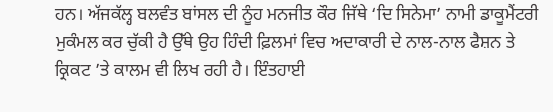ਹਨ। ਅੱਜਕੱਲ੍ਹ ਬਲਵੰਤ ਬਾਂਸਲ ਦੀ ਨੂੰਹ ਮਨਜੀਤ ਕੌਰ ਜਿੱਥੇ ‘ਦਿ ਸਿਨੇਮਾ’ ਨਾਮੀ ਡਾਕੂਮੈਂਟਰੀ ਮੁਕੰਮਲ ਕਰ ਚੁੱਕੀ ਹੈ ਉੱਥੇ ਉਹ ਹਿੰਦੀ ਫ਼ਿਲਮਾਂ ਵਿਚ ਅਦਾਕਾਰੀ ਦੇ ਨਾਲ-ਨਾਲ ਫੈਸ਼ਨ ਤੇ ਕ੍ਰਿਕਟ ’ਤੇ ਕਾਲਮ ਵੀ ਲਿਖ ਰਹੀ ਹੈ। ਇੰਤਹਾਈ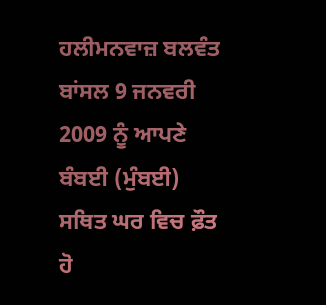ਹਲੀਮਨਵਾਜ਼ ਬਲਵੰਤ ਬਾਂਸਲ 9 ਜਨਵਰੀ 2009 ਨੂੰ ਆਪਣੇ ਬੰਬਈ (ਮੁੰਬਈ) ਸਥਿਤ ਘਰ ਵਿਚ ਫ਼ੌਤ ਹੋ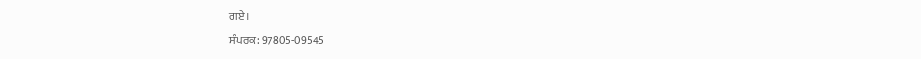ਗਏ।
ਸੰਪਰਕ: 97805-09545